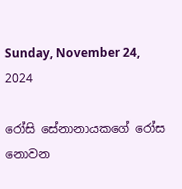Sunday, November 24, 2024

රෝසි සේනානායකගේ රෝස නොවන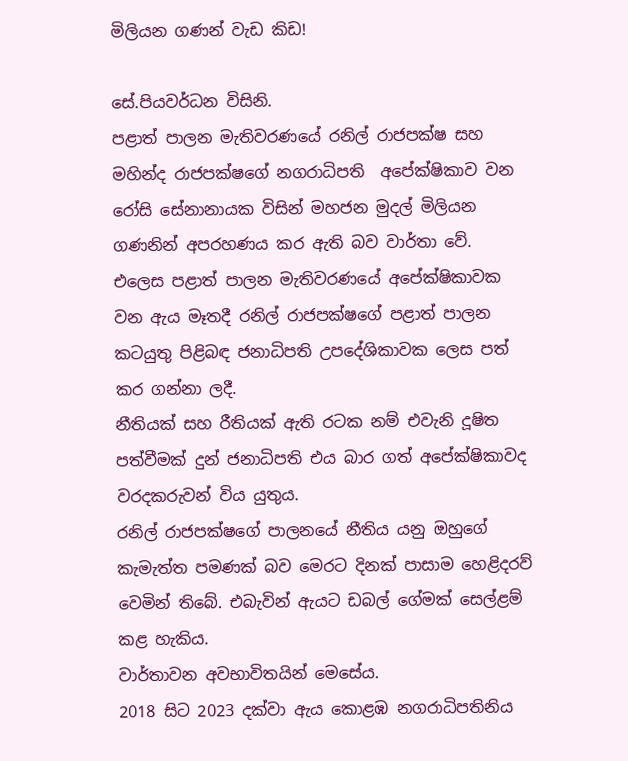මිලියන ගණන් වැඩ කිඩ!

සේ.පියවර්ධන විසිනි.
පළාත් පාලන මැතිවරණයේ රනිල් රාජපක්ෂ සහ මහින්ද රාජපක්ෂගේ නගරාධිපති  අපේක්ෂිකාව වන රෝසි සේනානායක විසින් මහජන මුදල් මිලියන ගණනින් අපරහණය කර ඇති බව වාර්තා වේ.
එලෙස පළාත් පාලන මැතිවරණයේ අපේක්ෂිකාවක වන ඇය මෑතදී රනිල් රාජපක්ෂගේ පළාත් පාලන කටයුතු පිළිබඳ ජනාධිපති උපදේශිකාවක ලෙස පත් කර ගන්නා ලදී.
නීතියක් සහ රීතියක් ඇති රටක නම් එවැනි දූෂිත පත්වීමක් දුන් ජනාධිපති එය බාර ගත් අපේක්ෂිකාවද වරදකරුවන් විය යුතුය.
රනිල් රාජපක්ෂගේ පාලනයේ නීතිය යනු ඔහුගේ කැමැත්ත පමණක් බව මෙරට දිනක් පාසාම හෙළිදරව් වෙමින් තිබේ. එබැවින් ඇයට ඩබල් ගේමක් සෙල්ළම් කළ හැකිය.
වාර්තාවන අවභාවිතයින් මෙසේය.
2018 සිට 2023 දක්වා ඇය කොළඹ නගරාධිපතිනිය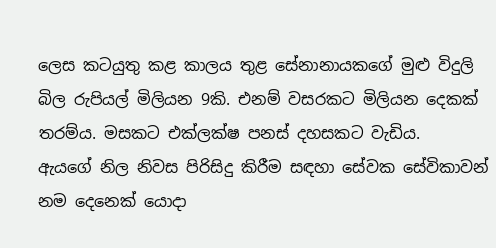ලෙස කටයුතු කළ කාලය තුළ සේනානායකගේ මුළු විදුලි බිල රුපියල් මිලියන 9කි. එනම් වසරකට මිලියන දෙකක් තරම්ය. මසකට එක්ලක්ෂ පනස් දහසකට වැඩිය.
ඇයගේ නිල නිවස පිරිසිදු කිරීම සඳහා සේවක සේවිකාවන් නම දෙනෙක් යොදා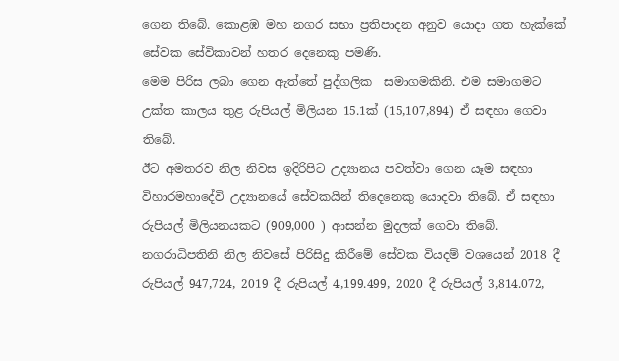ගෙන තිබේ. කොළඹ මහ නගර සභා ප්‍රතිපාදන අනුව යොදා ගත හැක්කේ සේවක සේවිකාවන් හතර දෙනෙකු පමණි.
මෙම පිරිස ලබා ගෙන ඇත්තේ පුද්ගලික  සමාගමකිනි. එම සමාගමට උක්ත කාලය තුළ රුපියල් මිලියන 15.1ක් (15,107,894) ඒ සඳහා ගෙවා තිබේ.
ඊට අමතරව නිල නිවස ඉදිරිපිට උද්‍යානය පවත්වා ගෙන යෑම සඳහා   විහාරමහාදේවි උද්‍යානයේ සේවකයින් තිදෙනෙකු යොදවා තිබේ. ඒ සඳහා රුපියල් මිලියනයකට (909,000 ) ආසන්න මුදලක් ගෙවා තිබේ.
නගරාධිපතිනි නිල නිවසේ පිරිසිදු කිරීමේ සේවක වියදම් වශයෙන් 2018 දී රුපියල් 947,724, 2019 දී රුපියල් 4,199.499, 2020 දී රුපියල් 3,814.072,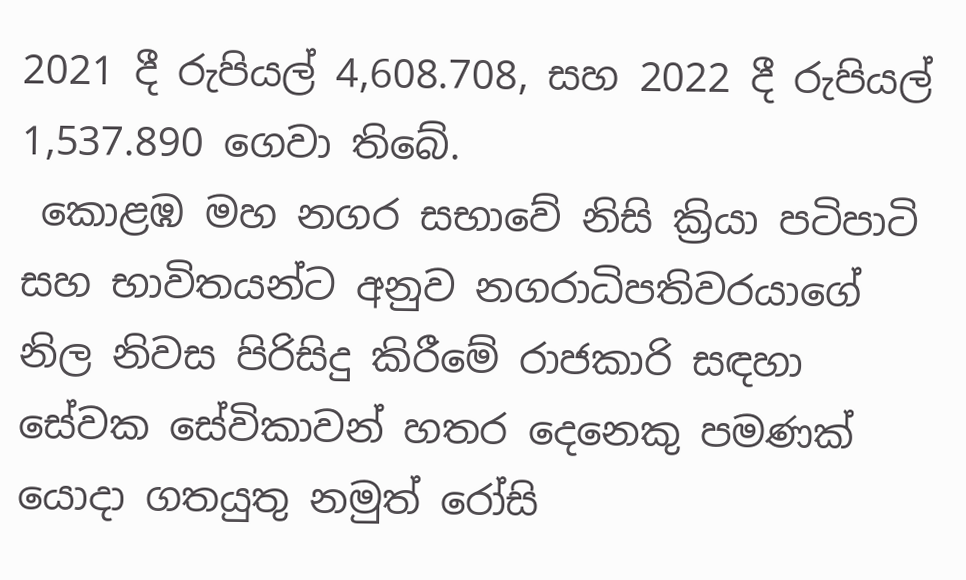2021 දී රුපියල් 4,608.708, සහ 2022 දී රුපියල් 1,537.890 ගෙවා තිබේ.
 කොළඹ මහ නගර සභාවේ නිසි ක්‍රියා පටිපාටි සහ භාවිතයන්ට අනුව නගරාධිපතිවරයාගේ නිල නිවස පිරිසිදු කිරීමේ රාජකාරි සඳහා සේවක සේවිකාවන් හතර දෙනෙකු පමණක් යොදා ගතයුතු නමුත් රෝසි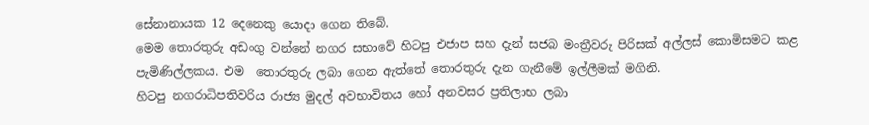සේනානායක 12 දෙනෙකු යොදා ගෙන තිබේ.
මෙම තොරතුරු අඩංගු වන්නේ නගර සභාවේ හිටපු එජාප සහ දැන් සජබ මංත්‍රීවරු පිරිසක් අල්ලස් කොමිසමට කළ පැමිණිල්ලකය. එම  තොරතුරු ලබා ගෙන ඇත්තේ තොරතුරු දැන ගැනීමේ ඉල්ලීමක් මගිනි.
හිටපු නගරාධිපතිවරිය රාජ්‍ය මුදල් අවභාවිතය හෝ අනවසර ප්‍රතිලාභ ලබා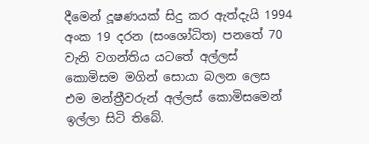දීමෙන් දූෂණයක් සිදු කර ඇත්දැයි 1994 අංක 19 දරන (සංශෝධිත) පනතේ 70 වැනි වගන්තිය යටතේ අල්ලස් කොමිසම මගින් සොයා බලන ලෙස එම මන්ත්‍රීවරුන් අල්ලස් කොමිසමෙන් ඉල්ලා සිටි තිබේ.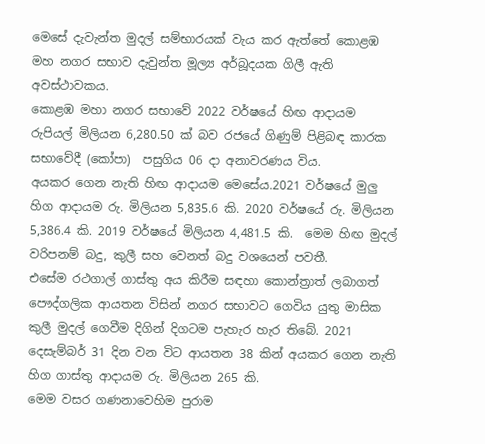මෙසේ දැවැන්ත මුදල් සම්භාරයක් වැය කර ඇත්තේ කොළඹ මහ නගර සභාව දැවුන්ත මූල්‍ය අර්බූදයක ගිලී ඇති අවස්ථාවකය.
කොළඹ මහා නගර සභාවේ 2022 වර්ෂයේ හිඟ ආදායම රුපියල් මිලියන 6,280.50 ක් බව රජයේ ගිණුම් පිළිබඳ කාරක සභාවේදී (කෝපා)  පසුගිය 06 දා අනාවරණය විය.
අයකර ගෙන නැති හිඟ ආදායම මෙසේය.2021 වර්ෂයේ මුලු හිග ආදායම රු. මිලියන 5,835.6 කි. 2020 වර්ෂයේ රු. මිලියන 5,386.4 කි. 2019 වර්ෂයේ මිලියන 4,481.5 කි.  මෙම හිඟ මුදල් වරිපනම් බදු, කුලී සහ වෙනත් බදු වශයෙන් පවතී.
එසේම රථගාල් ගාස්තු අය කිරීම සඳහා කොන්ත්‍රාත් ලබාගත් පෞද්ගලික ආයතන විසින් නගර සභාවට ගෙවිය යුතු මාසික කුලී මුදල් ගෙවීම දිගින් දිගටම පැහැර හැර තිබේ. 2021 දෙසැම්බර් 31 දින වන විට ආයතන 38 කින් අයකර ගෙන නැති හිග ගාස්තු ආදායම රු. මිලියන 265 කි.
මෙම වසර ගණනාවෙහිම පුරාම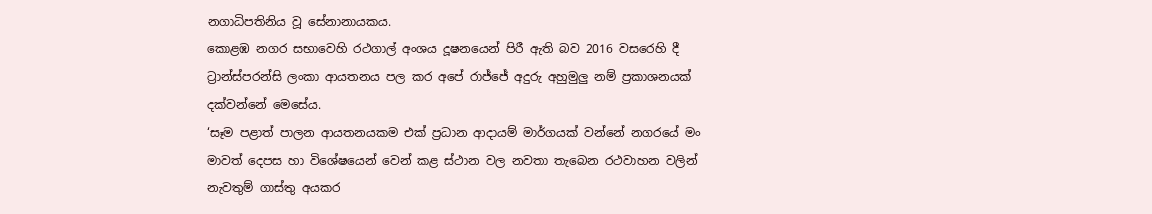නගාධිපතිනිය වූ සේනානායකය.
කොළඹ නගර සභාවෙහි රථගාල් අංශය දූෂනයෙන් පිරී ඇති බව 2016 වසරෙහි දී ට්‍රාන්ස්පරන්සි ලංකා ආයතනය පල කර අපේ රාජ්ජේ අදුරු අහුමුලු නම් ප්‍රකාශනයක් දක්වන්නේ මෙසේය.
‘සෑම පළාත් පාලන ආයතනයකම එක් ප්‍රධාන ආදායම් මාර්ගයක් වන්නේ නගරයේ මං මාවත් දෙපස හා විශේෂයෙන් වෙන් කළ ස්ථාන වල නවතා තැබෙන රථවාහන වලින් නැවතුම් ගාස්තු අයකර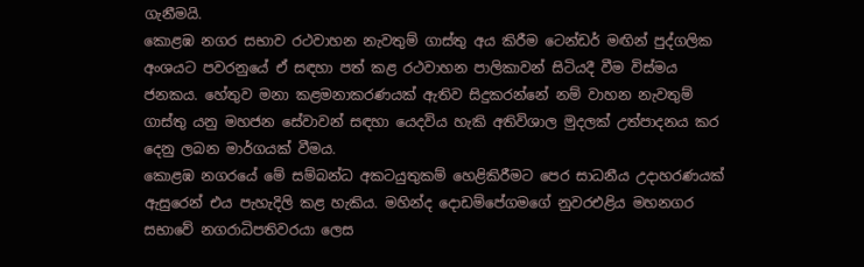ගැනීමයි.
කොළඹ නගර සභාව රථවාහන නැවතුම් ගාස්තු අය කිරීම ටෙන්ඩර් මඟින් පුද්ගලික අංශයට පවරනුයේ ඒ සඳහා පත් කළ රථවාහන පාලිකාවන් සිටියදී වීම විස්මය ජනකය. හේතුව මනා කළමනාකරණයක් ඇතිව සිදුකරන්නේ නම් වාහන නැවතුම් ගාස්තු යනු මහජන සේවාවන් සඳහා යෙදවිය හැකි අතිවිශාල මුදලක් උත්පාදනය කර දෙනු ලබන මාර්ගයක් වීමය.
කොළඹ නගරයේ මේ සම්බන්ධ අකටයුතුකම් හෙළිකිරීමට පෙර සාධනීය උදාහරණයක් ඇසුරෙන් එය පැහැදිලි කළ හැකිය. මහින්ද දොඩම්පේගමගේ නුවරඑළිය මහනගර සභාවේ නගරාධිපතිවරයා ලෙස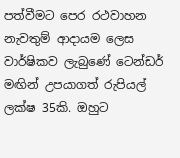පත්වීමට පෙර රථවාහන නැවතුම් ආදායම ලෙස වාර්ෂිකව ලැබුණේ ටෙන්ඩර් මඟින් උපයාගත් රුපියල් ලක්ෂ 35කි. ඔහුට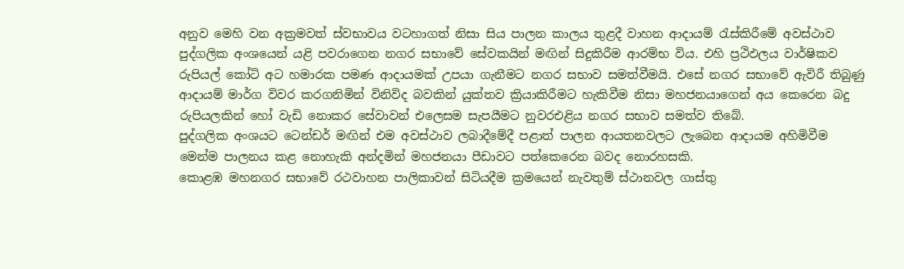අනුව මෙහි වන අක්‍රමවත් ස්වභාවය වටහාගත් නිසා සිය පාලන කාලය තුළදී වාහන ආදායම් රැස්කිරීමේ අවස්ථාව පුද්ගලික අංශයෙන් යළි පවරාගෙන නගර සභාවේ සේවකයින් මඟින් සිදුකිරීම ආරම්භ විය. එහි ප්‍රථිඵලය වාර්ෂිකව රුපියල් කෝටි අට හමාරක පමණ ආදායමක් උපයා ගැනීමට නගර සභාව සමත්වීමයි. එසේ නගර සභාවේ ඇවිරී තිබුණු ආදායම් මාර්ග විවර කරගනිමින් විනිවිද බවකින් යුක්තව ක්‍රියාකිරීමට හැකිවීම නිසා මහජනයාගෙන් අය කෙරෙන බදු රුපියලකින් හෝ වැඩි නොකර සේවාවන් එලෙසම සැපයීමට නුවරඑළිය නගර සභාව සමත්ව තිබේ.
පුද්ගලික අංශයට ටෙන්ඩර් මඟින් එම අවස්ථාව ලබාදීමේදී පළාත් පාලන ආයතනවලට ලැබෙන ආදායම අහිමිවීම මෙන්ම පාලනය කළ නොහැකි අන්දමින් මහජනයා පීඩාවට පත්කෙරෙන බවද නොරහසකි.
කොළඹ මහනගර සභාවේ රථවාහන පාලිකාවන් සිටියදීම ක්‍රමයෙන් නැවතුම් ස්ථානවල ගාස්තු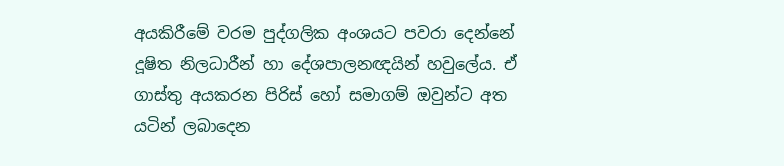අයකිරීමේ වරම පුද්ගලික අංශයට පවරා දෙන්නේ දූෂිත නිලධාරීන් හා දේශපාලනඥයින් හවුලේය. ඒ ගාස්තු අයකරන පිරිස් හෝ සමාගම් ඔවුන්ට අත යටින් ලබාදෙන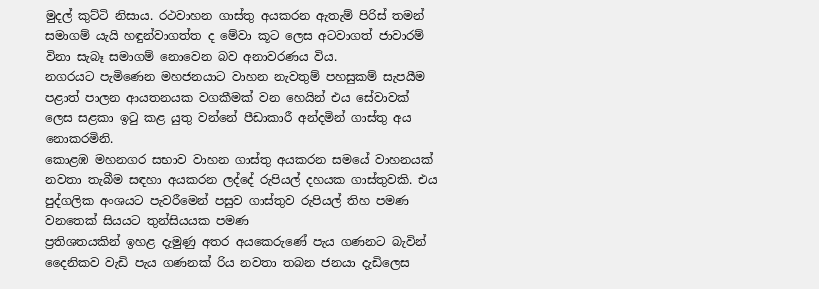මුදල් කුට්ටි නිසාය. රථවාහන ගාස්තු අයකරන ඇතැම් පිරිස් තමන් සමාගම් යැයි හඳුන්වාගත්ත ද මේවා කූට ලෙස අටවාගත් ජාවාරම් විනා සැබෑ සමාගම් නොවෙන බව අනාවරණය විය.
නගරයට පැමිණෙන මහජනයාට වාහන නැවතුම් පහසුකම් සැපයීම පළාත් පාලන ආයතනයක වගකීමක් වන හෙයින් එය සේවාවක් ලෙස සළකා ඉටු කළ යුතු වන්නේ පීඩාකාරී අන්දමින් ගාස්තු අය නොකරමිනි.
කොළඹ මහනගර සභාව වාහන ගාස්තු අයකරන සමයේ වාහනයක් නවතා තැබීම සඳහා අයකරන ලද්දේ රුපියල් දහයක ගාස්තුවකි. එය පුද්ගලික අංශයට පැවරීමෙන් පසුව ගාස්තුව රුපියල් තිහ පමණ වනතෙක් සියයට තුන්සියයක පමණ
ප්‍රතිශතයකින් ඉහළ දැමුණු අතර අයකෙරුණේ පැය ගණනට බැවින් දෛනිකව වැඩි පැය ගණනක් රිය නවතා තබන ජනයා දැඩිලෙස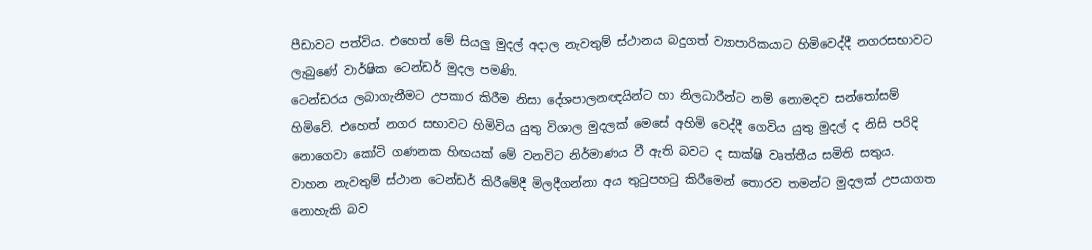පීඩාවට පත්විය. එහෙත් මේ සියලු මුදල් අදාල නැවතුම් ස්ථානය බදුගත් ව්‍යාපාරිකයාට හිමිවෙද්දී නගරසභාවට ලැබුණේ වාර්ෂික ටෙන්ඩර් මුදල පමණි.
ටෙන්ඩරය ලබාගැනීමට උපකාර කිරීම නිසා දේශපාලනඥයින්ට හා නිලධාරීන්ට නම් නොමදව සන්තෝසම් හිමිවේ. එහෙත් නගර සභාවට හිමිවිය යුතු විශාල මුදලක් මෙසේ අහිමි වෙද්දී ගෙවිය යුතු මුදල් ද නිසි පරිදි නොගෙවා කෝටි ගණනක හිඟයක් මේ වනවිට නිර්මාණය වී ඇති බවට ද සාක්ෂි වෘත්තීය සමිති සතුය.
වාහන නැවතුම් ස්ථාන ටෙන්ඩර් කිරීමේදී මිලදීගන්නා අය තුටුපහටු කිරීමෙන් තොරව තමන්ට මුදලක් උපයාගත නොහැකි බව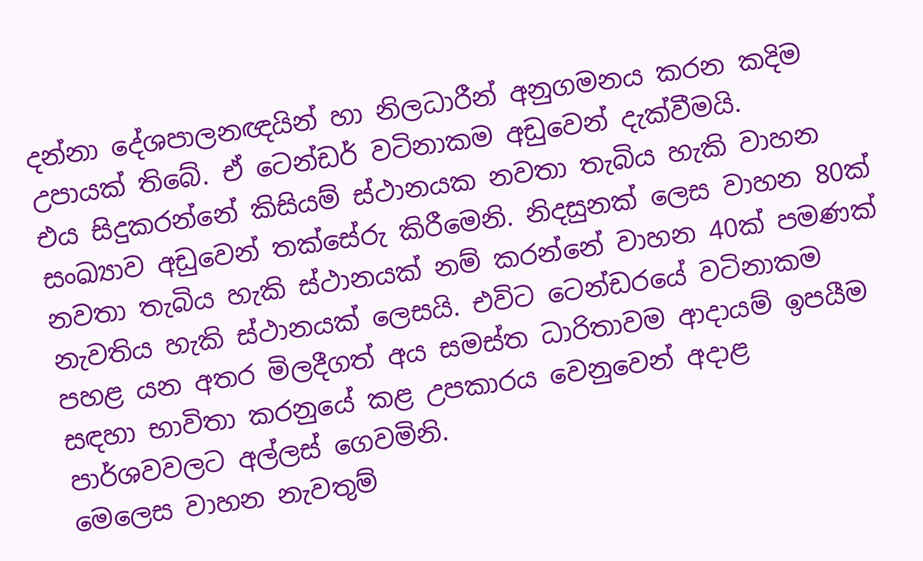දන්නා දේශපාලනඥයින් හා නිලධාරීන් අනුගමනය කරන කදිම උපායක් තිබේ. ඒ ටෙන්ඩර් වටිනාකම අඩුවෙන් දැක්වීමයි.
එය සිදුකරන්නේ කිසියම් ස්ථානයක නවතා තැබිය හැකි වාහන සංඛ්‍යාව අඩුවෙන් තක්සේරු කිරීමෙනි. නිදසුනක් ලෙස වාහන 80ක් නවතා තැබිය හැකි ස්ථානයක් නම් කරන්නේ වාහන 40ක් පමණක් නැවතිය හැකි ස්ථානයක් ලෙසයි. එවිට ටෙන්ඩරයේ වටිනාකම පහළ යන අතර මිලදීගත් අය සමස්ත ධාරිතාවම ආදායම් ඉපයීම සඳහා භාවිතා කරනුයේ කළ උපකාරය වෙනුවෙන් අදාළ පාර්ශවවලට අල්ලස් ගෙවමිනි.
මෙලෙස වාහන නැවතුම්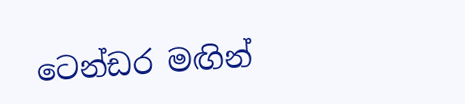ටෙන්ඩර මඟින්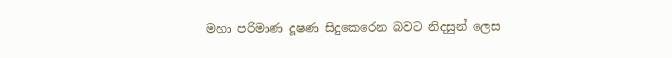මහා පරිමාණ දූෂණ සිදුකෙරෙන බවට නිදසුන් ලෙස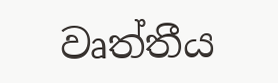වෘත්තීය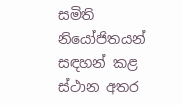සමිති නියෝජිතයන් සඳහන් කළ ස්ථාන අතර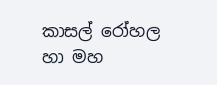කාසල් රෝහල හා මහ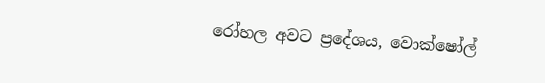රෝහල අවට ප්‍රදේශය, වොක්ෂෝල්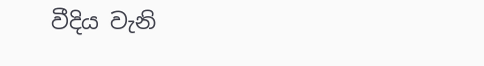වීදිය වැනි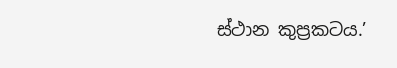ස්ථාන කුප්‍රකටය.’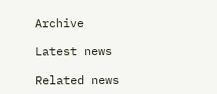Archive

Latest news

Related news